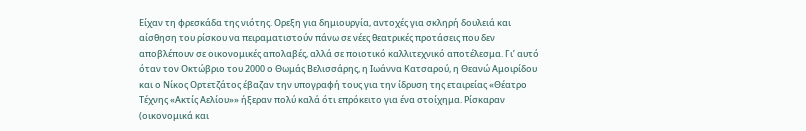Είχαν τη φρεσκάδα της νιότης. Ορεξη για δημιουργία, αντοχές για σκληρή δουλειά και αίσθηση του ρίσκου να πειραματιστούν πάνω σε νέες θεατρικές προτάσεις που δεν αποβλέπουν σε οικονομικές απολαβές, αλλά σε ποιοτικό καλλιτεχνικό αποτέλεσμα. Γι’ αυτό όταν τον Οκτώβριο του 2000 ο Θωμάς Βελισσάρης, η Ιωάννα Κατσαρού, η Θεανώ Αμοιρίδου και ο Νίκος Ορτετζάτος έβαζαν την υπογραφή τους για την ίδρυση της εταιρείας «Θέατρο Τέχνης «Ακτίς Αελίου»» ήξεραν πολύ καλά ότι επρόκειτο για ένα στοίχημα. Ρίσκαραν (οικονομικά και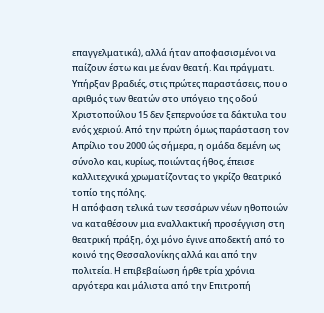επαγγελματικά), αλλά ήταν αποφασισμένοι να παίζουν έστω και με έναν θεατή. Και πράγματι. Υπήρξαν βραδιές, στις πρώτες παραστάσεις, που ο αριθμός των θεατών στο υπόγειο της οδού Χριστοπούλου 15 δεν ξεπερνούσε τα δάκτυλα του ενός χεριού. Από την πρώτη όμως παράσταση τον Απρίλιο του 2000 ώς σήμερα, η ομάδα δεμένη ως σύνολο και, κυρίως, ποιώντας ήθος, έπεισε καλλιτεχνικά χρωματίζοντας το γκρίζο θεατρικό τοπίο της πόλης.
Η απόφαση τελικά των τεσσάρων νέων ηθοποιών να καταθέσουν μια εναλλακτική προσέγγιση στη θεατρική πράξη, όχι μόνο έγινε αποδεκτή από το κοινό της Θεσσαλονίκης αλλά και από την πολιτεία. Η επιβεβαίωση ήρθε τρία χρόνια αργότερα και μάλιστα από την Επιτροπή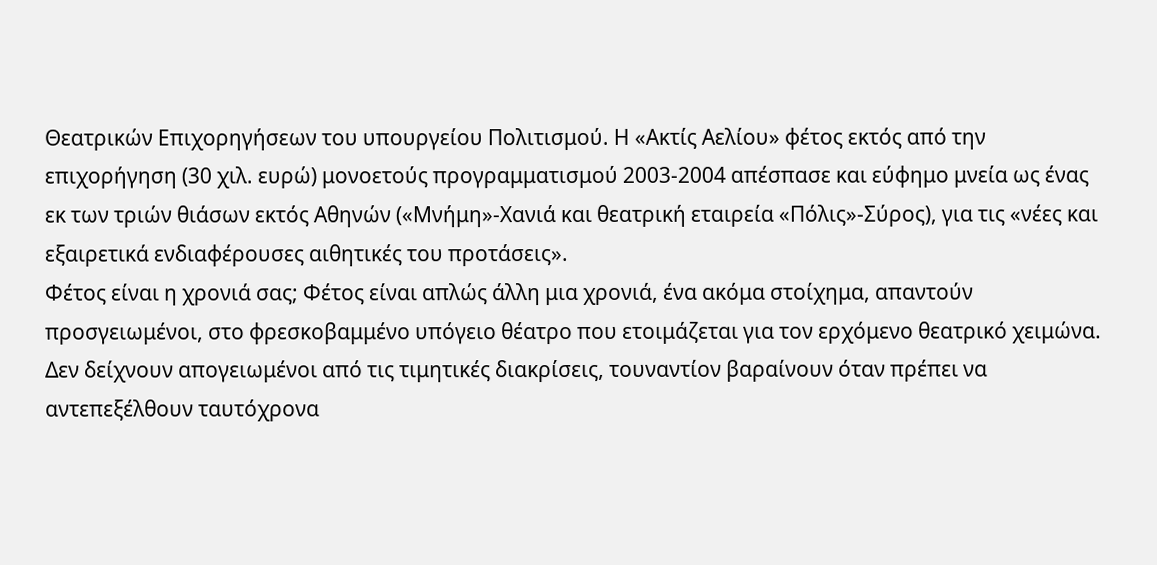Θεατρικών Επιχορηγήσεων του υπουργείου Πολιτισμού. Η «Ακτίς Αελίου» φέτος εκτός από την επιχορήγηση (30 χιλ. ευρώ) μονοετούς προγραμματισμού 2003-2004 απέσπασε και εύφημο μνεία ως ένας εκ των τριών θιάσων εκτός Αθηνών («Μνήμη»-Χανιά και θεατρική εταιρεία «Πόλις»-Σύρος), για τις «νέες και εξαιρετικά ενδιαφέρουσες αιθητικές του προτάσεις».
Φέτος είναι η χρονιά σας; Φέτος είναι απλώς άλλη μια χρονιά, ένα ακόμα στοίχημα, απαντούν προσγειωμένοι, στο φρεσκοβαμμένο υπόγειο θέατρο που ετοιμάζεται για τον ερχόμενο θεατρικό χειμώνα. Δεν δείχνουν απογειωμένοι από τις τιμητικές διακρίσεις, τουναντίον βαραίνουν όταν πρέπει να αντεπεξέλθουν ταυτόχρονα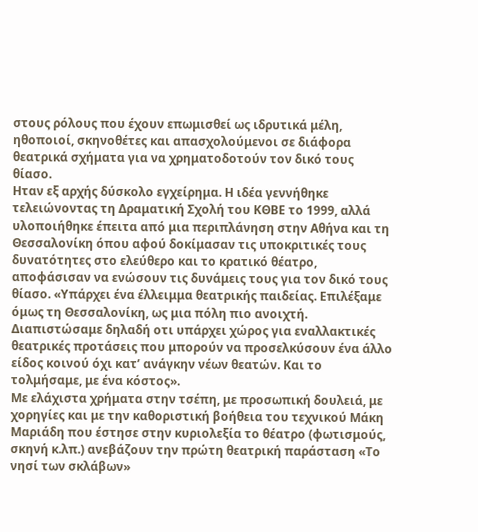στους ρόλους που έχουν επωμισθεί ως ιδρυτικά μέλη, ηθοποιοί, σκηνοθέτες και απασχολούμενοι σε διάφορα θεατρικά σχήματα για να χρηματοδοτούν τον δικό τους θίασο.
Ηταν εξ αρχής δύσκολο εγχείρημα. Η ιδέα γεννήθηκε τελειώνοντας τη Δραματική Σχολή του ΚΘΒΕ το 1999, αλλά υλοποιήθηκε έπειτα από μια περιπλάνηση στην Αθήνα και τη Θεσσαλονίκη όπου αφού δοκίμασαν τις υποκριτικές τους δυνατότητες στο ελεύθερο και το κρατικό θέατρο, αποφάσισαν να ενώσουν τις δυνάμεις τους για τον δικό τους θίασο. «Υπάρχει ένα έλλειμμα θεατρικής παιδείας. Επιλέξαμε όμως τη Θεσσαλονίκη, ως μια πόλη πιο ανοιχτή. Διαπιστώσαμε δηλαδή οτι υπάρχει χώρος για εναλλακτικές θεατρικές προτάσεις που μπορούν να προσελκύσουν ένα άλλο είδος κοινού όχι κατ’ ανάγκην νέων θεατών. Και το τολμήσαμε, με ένα κόστος».
Με ελάχιστα χρήματα στην τσέπη, με προσωπική δουλειά, με χορηγίες και με την καθοριστική βοήθεια του τεχνικού Μάκη Μαριάδη που έστησε στην κυριολεξία το θέατρο (φωτισμούς, σκηνή κ.λπ.) ανεβάζουν την πρώτη θεατρική παράσταση «Το νησί των σκλάβων»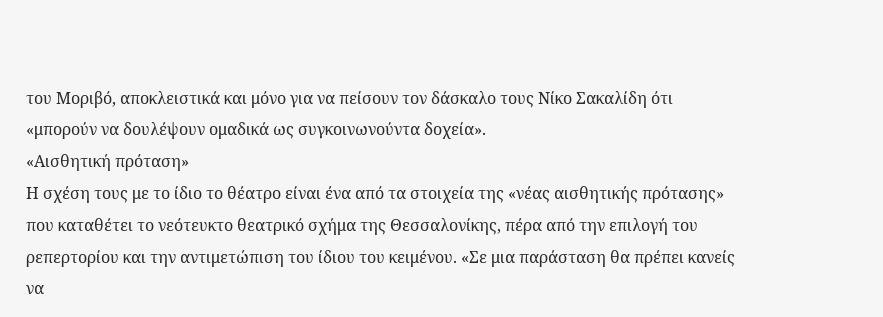του Μοριβό, αποκλειστικά και μόνο για να πείσουν τον δάσκαλο τους Νίκο Σακαλίδη ότι «μπορούν να δουλέψουν ομαδικά ως συγκοινωνούντα δοχεία».
«Αισθητική πρόταση»
Η σχέση τους με το ίδιο το θέατρο είναι ένα από τα στοιχεία της «νέας αισθητικής πρότασης» που καταθέτει το νεότευκτο θεατρικό σχήμα της Θεσσαλονίκης, πέρα από την επιλογή του ρεπερτορίου και την αντιμετώπιση του ίδιου του κειμένου. «Σε μια παράσταση θα πρέπει κανείς να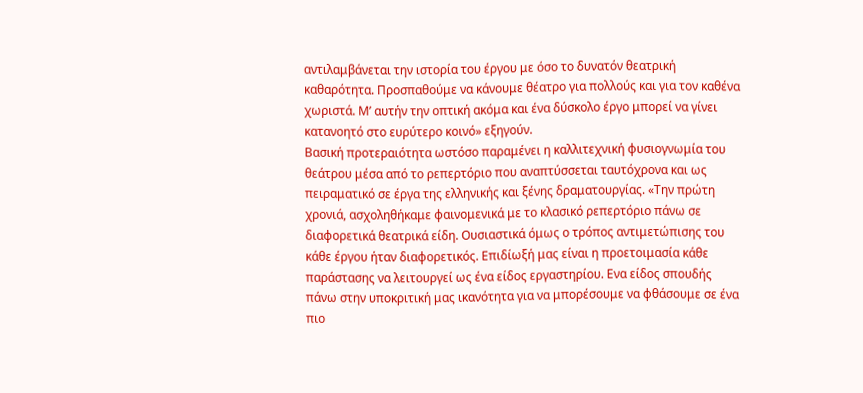αντιλαμβάνεται την ιστορία του έργου με όσο το δυνατόν θεατρική καθαρότητα. Προσπαθούμε να κάνουμε θέατρο για πολλούς και για τον καθένα χωριστά. Μ’ αυτήν την οπτική ακόμα και ένα δύσκολο έργο μπορεί να γίνει κατανοητό στο ευρύτερο κοινό» εξηγούν.
Βασική προτεραιότητα ωστόσο παραμένει η καλλιτεχνική φυσιογνωμία του θεάτρου μέσα από το ρεπερτόριο που αναπτύσσεται ταυτόχρονα και ως πειραματικό σε έργα της ελληνικής και ξένης δραματουργίας. «Την πρώτη χρονιά, ασχοληθήκαμε φαινομενικά με το κλασικό ρεπερτόριο πάνω σε διαφορετικά θεατρικά είδη. Ουσιαστικά όμως ο τρόπος αντιμετώπισης του κάθε έργου ήταν διαφορετικός. Επιδίωξή μας είναι η προετοιμασία κάθε παράστασης να λειτουργεί ως ένα είδος εργαστηρίου. Ενα είδος σπουδής πάνω στην υποκριτική μας ικανότητα για να μπορέσουμε να φθάσουμε σε ένα πιο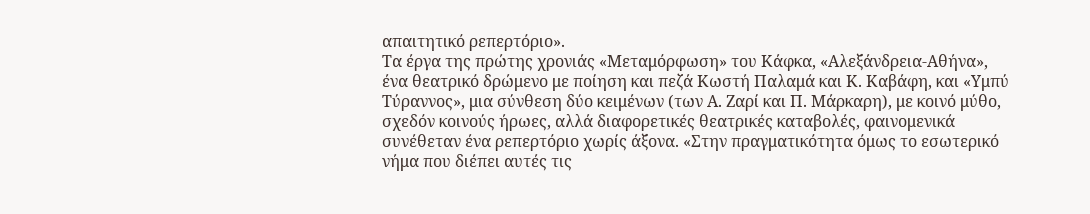απαιτητικό ρεπερτόριο».
Τα έργα της πρώτης χρονιάς «Μεταμόρφωση» του Κάφκα, «Αλεξάνδρεια-Αθήνα», ένα θεατρικό δρώμενο με ποίηση και πεζά Κωστή Παλαμά και Κ. Καβάφη, και «Υμπύ Τύραννος», μια σύνθεση δύο κειμένων (των Α. Ζαρί και Π. Μάρκαρη), με κοινό μύθο, σχεδόν κοινούς ήρωες, αλλά διαφορετικές θεατρικές καταβολές, φαινομενικά συνέθεταν ένα ρεπερτόριο χωρίς άξονα. «Στην πραγματικότητα όμως το εσωτερικό νήμα που διέπει αυτές τις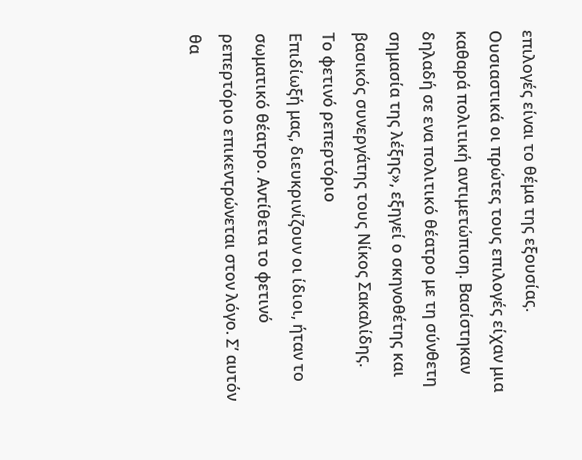επιλογές είναι το θέμα της εξουσίας. Ουσιαστικά οι πρώτες τους επιλογές είχαν μια καθαρά πολιτική αντιμετώπιση. Βασίστηκαν δηλαδή σε ενα πολιτικό θέατρο με τη σύνθετη σημασία της λέξης», εξηγεί ο σκηνοθέτης και βασικός συνεργάτης τους Νίκος Σακαλίδης.
Το φετινό ρεπερτόριο
Επιδίωξή μας, διευκρινίζουν οι ίδιοι, ήταν το σωματικό θέατρο. Αντίθετα το φετινό ρεπερτόριο επικεντρώνεται στον λόγο. Σ’ αυτόν θα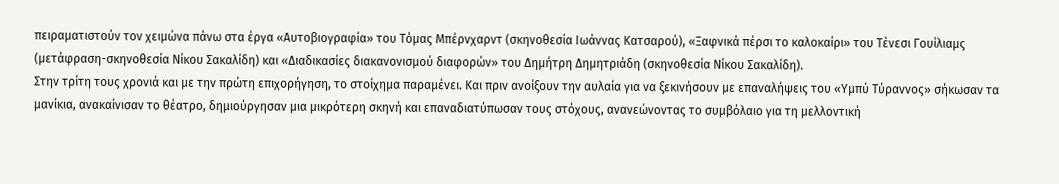πειραματιστούν τον χειμώνα πάνω στα έργα «Αυτοβιογραφία» του Τόμας Μπέρνχαρντ (σκηνοθεσία Ιωάννας Κατσαρού), «Ξαφνικά πέρσι το καλοκαίρι» του Τένεσι Γουίλιαμς (μετάφραση-σκηνοθεσία Νίκου Σακαλίδη) και «Διαδικασίες διακανονισμού διαφορών» του Δημήτρη Δημητριάδη (σκηνοθεσία Νίκου Σακαλίδη).
Στην τρίτη τους χρονιά και με την πρώτη επιχορήγηση, το στοίχημα παραμένει. Και πριν ανοίξουν την αυλαία για να ξεκινήσουν με επαναλήψεις του «Υμπύ Τύραννος» σήκωσαν τα μανίκια, ανακαίνισαν το θέατρο, δημιούργησαν μια μικρότερη σκηνή και επαναδιατύπωσαν τους στόχους, ανανεώνοντας το συμβόλαιο για τη μελλοντική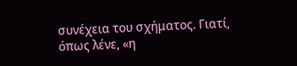συνέχεια του σχήματος. Γιατί, όπως λένε, «η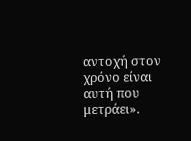αντοχή στον χρόνο είναι αυτή που μετράει».